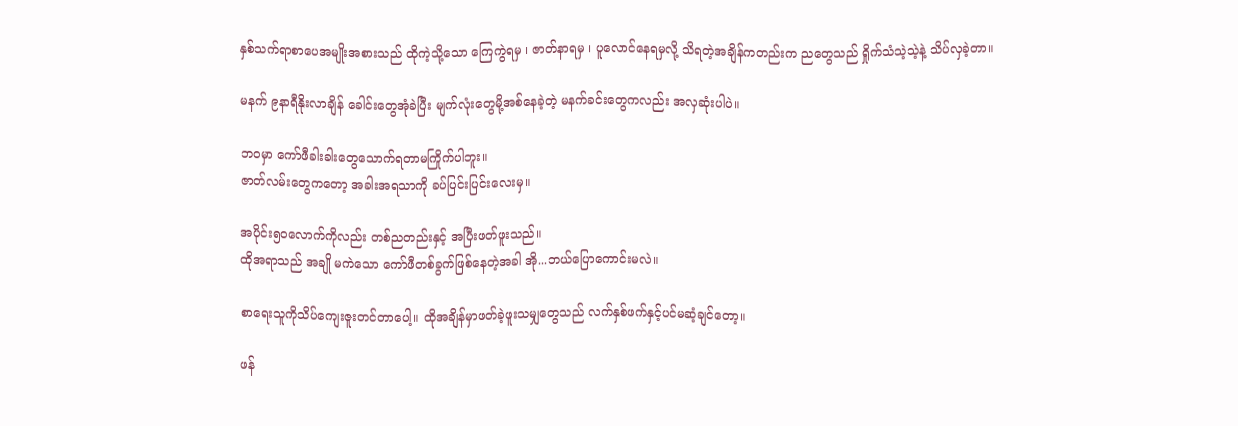နှစ်သက်ရာစာပေအမျိုးအစားသည် ထိုကဲ့သို့သော ကြေကွဲရမှ ၊ ဇာတ်နာရမှ ၊ ပူလောင်နေရမှလို့ သိရတဲ့အချိန်ကတည်းက ညတွေသည် ရှိုက်သံသဲ့သဲ့နဲ့ သိပ်လှခဲ့တာ။

မနက် ၉နာရီနိုးလာချိန် ခေါင်းတွေအုံခဲပြီး မျက်လုံးတွေမို့အစ်နေခဲ့တဲ့ မနက်ခင်းတွေကလည်း အလှဆုံးပါပဲ။

ဘဝမှာ ကော်ဖီခါးခါးတွေသောက်ရတာမကြိုက်ပါဘူး။
ဇာတ်လမ်းတွေကတော့ အခါးအရသာကို ခပ်ပြင်းပြင်းလေးမှ။

အပိုင်း၅၀လောက်ကိုလည်း တစ်ညတည်းနှင့် အပြီးဖတ်ဖူးသည်။
ထိုအရာသည် အချို မကဲသော ကော်ဖီတစ်ခွက်ဖြစ်နေတဲ့အခါ အို...ဘယ်ပြောကောင်းမလဲ။

စာရေးသူကိုသိပ်ကျေးဇူးတင်တာပေါ့။ ထိုအချိန်မှာဖတ်ခဲ့ဖူးသမျှတွေသည် လက်နှစ်ဖက်နှင့်ပင်မဆံ့ချင်တော့။

ဖန်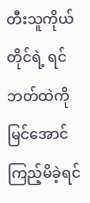တီးသူကိုယ်တိုင်ရဲ့ ရင်ဘတ်ထဲကိုမြင်အောင်ကြည့်မိခဲ့ရင်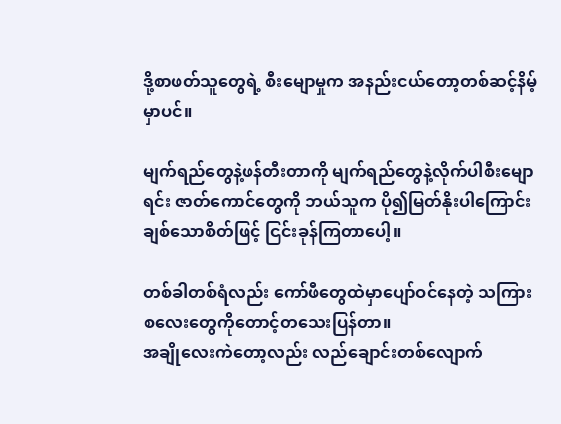ဒို့စာဖတ်သူတွေရဲ့ စီးမျောမှုက အနည်းငယ်တော့တစ်ဆင့်နိမ့်မှာပင်။

မျက်ရည်တွေနဲ့ဖန်တီးတာကို မျက်ရည်တွေနဲ့လိုက်ပါစီးမျောရင်း ဇာတ်ကောင်တွေကို ဘယ်သူက ပို၍မြတ်နိုးပါကြောင်းချစ်သောစိတ်ဖြင့် ငြင်းခုန်ကြတာပေါ့။

တစ်ခါတစ်ရံလည်း ကော်ဖီတွေထဲမှာပျော်ဝင်နေတဲ့ သကြားစလေးတွေကိုတောင့်တသေးပြန်တာ။
အချိုလေးကဲတော့လည်း လည်ချောင်းတစ်လျောက်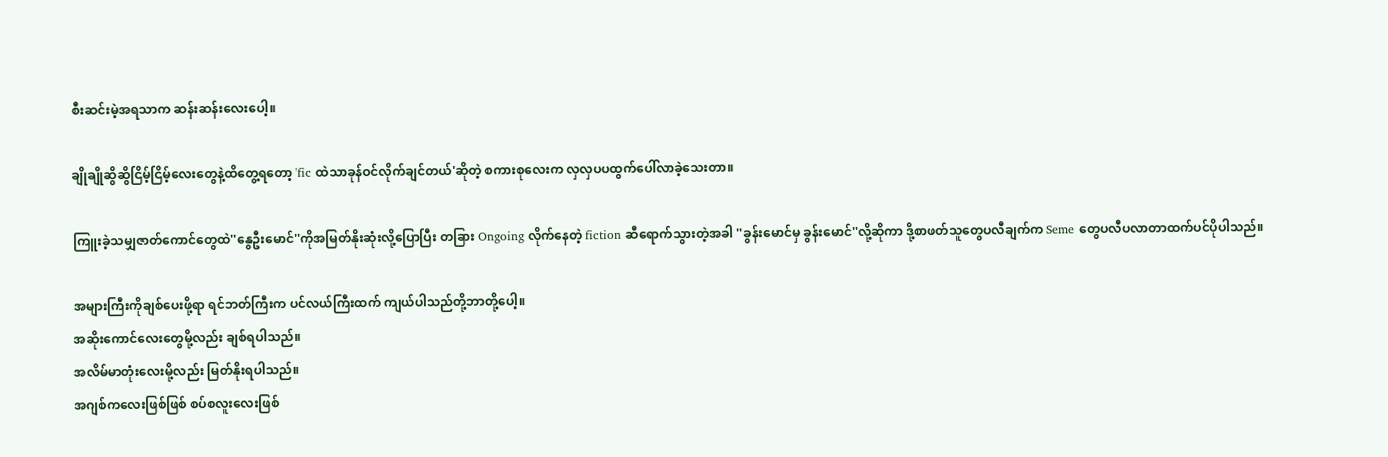စီးဆင်းမဲ့အရသာက ဆန်းဆန်းလေးပေါ့။

ချိုချိုဆွိဆွိငြိမ့်ငြိမ့်လေးတွေနဲ့ထိတွေ့ရတော့ 'fic ထဲသာခုန်ဝင်လိုက်ချင်တယ်'ဆိုတဲ့ စကားစုလေးက လှလှပပထွက်ပေါ်လာခဲ့သေးတာ။

ကြူးခဲ့သမျှဇာတ်ကောင်တွေထဲ''နွေဦးမောင်''ကိုအမြတ်နိုးဆုံးလို့ပြောပြီး တခြား Ongoing လိုက်နေတဲ့ fiction ဆီရောက်သွားတဲ့အခါ ''ခွန်းမောင်မှ ခွန်းမောင်''လို့ဆိုကာ ဒို့စာဖတ်သူတွေပလီချက်က Seme တွေပလီပလာတာထက်ပင်ပိုပါသည်။

အများကြီးကိုချစ်ပေးဖို့ရာ ရင်ဘတ်ကြီးက ပင်လယ်ကြီးထက် ကျယ်ပါသည်တို့ဘာတို့ပေါ့။
အဆိုးကောင်လေးတွေမို့လည်း ချစ်ရပါသည်။
အလိမ်မာတုံးလေးမို့လည်း မြတ်နိုးရပါသည်။
အဂျစ်ကလေးဖြစ်ဖြစ် စပ်စလူးလေးဖြစ်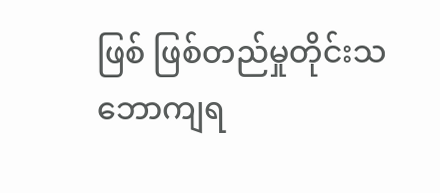ဖြစ် ဖြစ်တည်မှုတိုင်းသဘောကျရ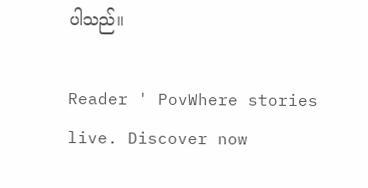ပါသည်။

Reader ' PovWhere stories live. Discover now